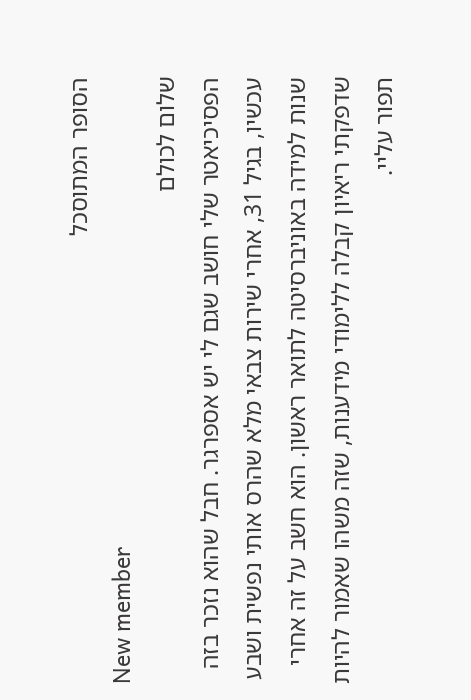הסופר המתוסכל
New member
שלום לכולם
הפסיכיאטר שלי חושב שגם לי יש אספרגר. חבל שהוא נזכר בזה עכשיו, בגיל 31, אחרי שירות צבאי מלא שהרס אותי נפשית ושבע שנות למידה באוניברסיטה לתואר ראשון. הוא חשב על זה אחרי שדפקתי ריאיון קבלה ללימודי מידענות, שזה משהו שאמור להיות תפור עליי.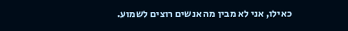כאילו, אני לא מבין מה אנשים רוצים לשמוע.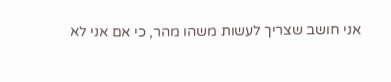אני חושב שצריך לעשות משהו מהר, כי אם אני לא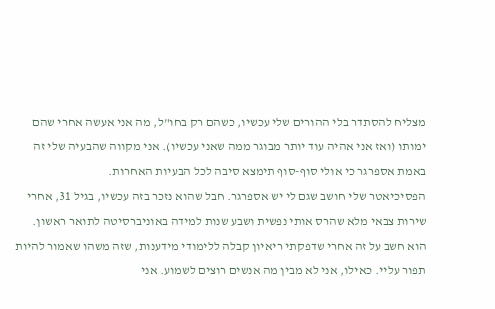מצליח להסתדר בלי ההורים שלי עכשיו, כשהם רק בחו"ל, מה אני אעשה אחרי שהם ימותו (ואז אני אהיה עוד יותר מבוגר ממה שאני עכשיו). אני מקווה שהבעיה שלי זה באמת אספרגר כי אולי סוף-סוף תימצא סיבה לכל הבעיות האחרות.
הפסיכיאטר שלי חושב שגם לי יש אספרגר. חבל שהוא נזכר בזה עכשיו, בגיל 31, אחרי שירות צבאי מלא שהרס אותי נפשית ושבע שנות למידה באוניברסיטה לתואר ראשון. הוא חשב על זה אחרי שדפקתי ריאיון קבלה ללימודי מידענות, שזה משהו שאמור להיות תפור עליי. כאילו, אני לא מבין מה אנשים רוצים לשמוע. אני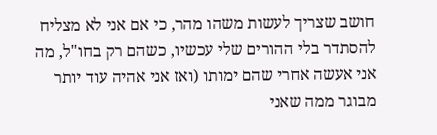חושב שצריך לעשות משהו מהר, כי אם אני לא מצליח להסתדר בלי ההורים שלי עכשיו, כשהם רק בחו"ל, מה אני אעשה אחרי שהם ימותו (ואז אני אהיה עוד יותר מבוגר ממה שאני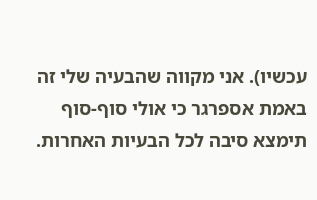עכשיו). אני מקווה שהבעיה שלי זה באמת אספרגר כי אולי סוף-סוף תימצא סיבה לכל הבעיות האחרות.